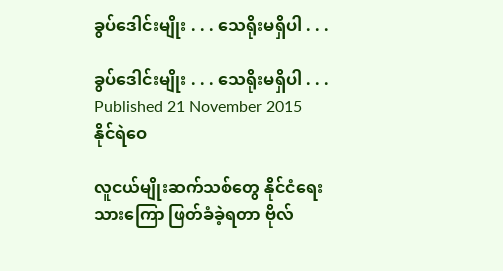ခွပ်ဒေါင်းမျိုး . . . သေရိုးမရှိပါ . . .

ခွပ်ဒေါင်းမျိုး . . . သေရိုးမရှိပါ . . .
Published 21 November 2015
နိုင်ရဲဝေ

လူငယ်မျိုးဆက်သစ်တွေ နိုင်ငံရေးသားကြော ဖြတ်ခံခဲ့ရတာ ဗိုလ်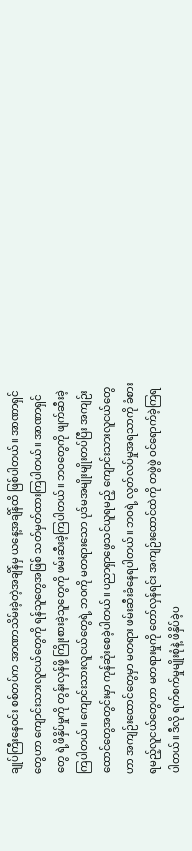ချုပ်ကြီးနေဝင်း စစ်တပ်က အာဏာသိမ်းခဲ့တဲ့အချိန်မှ ယနေ့အချိန်ထိ ဖြစ်ပါတယ်။ အာဏာရှင်တွေဟာ ကျောင်းသားလူငယ်တွေကို ရန်သူတွေအဖြစ် သတ်မှတ်ထားကြပါတယ်။ အာဏာရှင်တွေ ရဲ့ဖိနှိပ်မှုကို တွန်းလှန်ဖို့ ကြိုးစားခဲ့သူတွေကို ဖမ်းဆီးခဲ့ကြပါတယ်။ ဘဝတွေကို ဖျက်ဆီးခဲ့ကြပါတယ်။ ကျောင်းသားလူငယ်တွေရဲ့ ဘဝကို မတရားသော ပုဒ်မအမျိုးမျိုးတပ်ပြီး အကျဉ်းထောင်တွေအတွင်းမှာ ကုန်ဆုံးစေခဲ့ပါတယ်။ ပညာရှာဖွေသင်ယူရမည့် ကျောင်းသားလူငယ်တွေဟာ အကျဉ်းထောင်တွေမှာ မတရား ဖမ်းဆီးခံနေရပါတယ်။ ဘဝရဲ့ လွတ်လပ်မှုအရသာကို ခံစားရမည့်လူငယ်တွေဟာ မတရားမှုကို တော်လှန်ရင်း အကျဉ်းထောင်ထဲကို တဖွဲဖွဲ ဝင်ရောက်ခဲ့ကြရပါတယ်။ ဒီလို ရက်စက်မှုမျိုးစုံနဲ့ ဖိနှိပ်ခဲ့ပ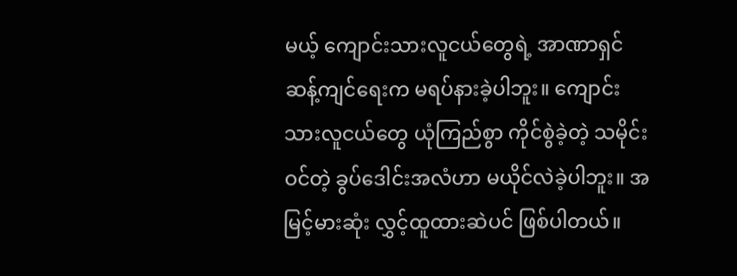မယ့် ကျောင်းသားလူငယ်တွေရဲ့ အာဏာရှင် ဆန့်ကျင်ရေးက မရပ်နားခဲ့ပါဘူး။ ကျောင်းသားလူငယ်တွေ ယုံကြည်စွာ ကိုင်စွဲခဲ့တဲ့ သမိုင်းဝင်တဲ့ ခွပ်ဒေါင်းအလံဟာ မယိုင်လဲခဲ့ပါဘူး။ အမြင့်မားဆုံး လွှင့်ထူထားဆဲပင် ဖြစ်ပါတယ်။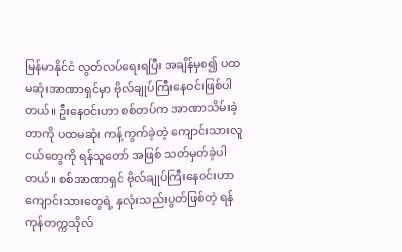မြန်မာနိုင်ငံ လွတ်လပ်ရေးရပြီး အချိန်မှစ၍ ပထမဆုံးအာဏာရှင်မှာ ဗိုလ်ချုပ်ကြီးနေဝင်းဖြစ်ပါတယ်။ ဦးနေဝင်းဟာ စစ်တပ်က အာဏာသိမ်းခဲ့တာကို ပထမဆုံး ကန့်ကွက်ခဲ့တဲ့ ကျောင်းသားလူငယ်တွေကို ရန်သူတော် အဖြစ် သတ်မှတ်ခဲ့ပါတယ်။ စစ်အာဏာရှင် ဗိုလ်ချုပ်ကြီးနေဝင်းဟာ ကျောင်းသားတွေရဲ့ နှလုံးသည်းပွတ်ဖြစ်တဲ့ ရန်ကုန်တက္ကသိုလ်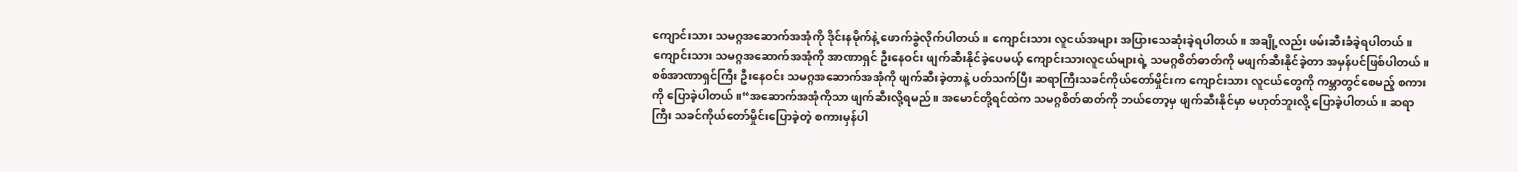ကျောင်းသား သမဂ္ဂအဆောက်အအုံကို ဒိုင်းနမိုက်နဲ့ ဖောက်ခွဲလိုက်ပါတယ်။ ကျောင်းသား လူငယ်အများ အပြားသေဆုံးခဲ့ရပါတယ်။ အချို့လည်း ဖမ်းဆီးခံခဲ့ရပါတယ်။ ကျောင်းသား သမဂ္ဂအဆောက်အအုံကို အာဏာရှင် ဦးနေဝင်း ဖျက်ဆီးနိုင်ခဲ့ပေမယ့် ကျောင်းသားလူငယ်များရဲ့ သမဂ္ဂစိတ်ဓာတ်ကို မဖျက်ဆီးနိုင်ခဲ့တာ အမှန်ပင်ဖြစ်ပါတယ်။ စစ်အာဏာရှင်ကြီး ဦးနေဝင်း သမဂ္ဂအဆောက်အအုံကို ဖျက်ဆီးခဲ့တာနဲ့ ပတ်သက်ပြီး ဆရာကြီးသခင်ကိုယ်တော်မှိုင်းက ကျောင်းသား လူငယ်တွေကို ကမ္ဘာတွင်စေမည့် စကားကို ပြောခဲ့ပါတယ်။“အဆောက်အအုံကိုသာ ဖျက်ဆီးလို့ရမည်။ အမောင်တို့ရင်ထဲက သမဂ္ဂစိတ်ဓာတ်ကို ဘယ်တော့မှ ဖျက်ဆီးနိုင်မှာ မဟုတ်ဘူးလို့ ပြောခဲ့ပါတယ်။ ဆရာကြီး သခင်ကိုယ်တော်မှိုင်းပြောခဲ့တဲ့ စကားမှန်ပါ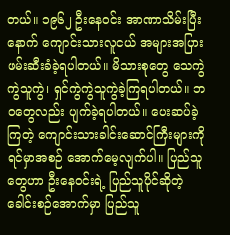တယ်။ ၁၉၆၂ ဦးနေဝင်း အာဏာသိမ်းပြီးနောက် ကျောင်းသားလူငယ် အများအပြား ဖမ်းဆီးခံခဲ့ရပါတယ်။ မိသားစုတွေ သေကွဲကွဲသူကွဲ၊ ရှင်ကွဲကွဲသူကွဲခဲ့ကြရပါတယ်။ ဘဝတွေလည်း ပျက်ခဲ့ရပါတယ်။ ပေးဆပ်ခဲ့ကြတဲ့ ကျောင်းသားခါင်းဆောင်ကြီးများကို ရင်မှာအစဉ် အောက်မေ့လျက်ပါ။ ပြည်သူတွေဟာ ဦးနေဝင်းရဲ့ ပြည်သူပိုင်ဆိုတဲ့ ခေါင်းစဉ်အောက်မှာ ပြည်သူ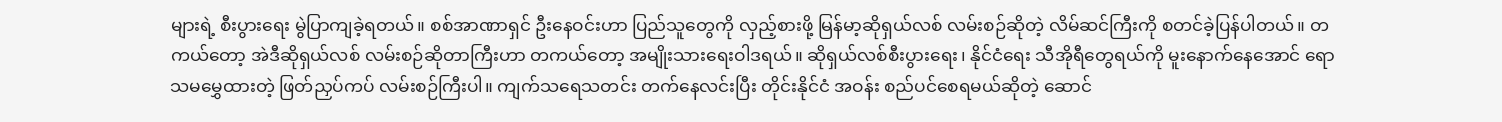များရဲ့ စီးပွားရေး မွဲပြာကျခဲ့ရတယ်။ စစ်အာဏာရှင် ဦးနေဝင်းဟာ ပြည်သူတွေကို လှည့်စားဖို့ မြန်မာ့ဆိုရှယ်လစ် လမ်းစဉ်ဆိုတဲ့ လိမ်ဆင်ကြီးကို စတင်ခဲ့ပြန်ပါတယ်။ တကယ်တော့ အဲဒီဆိုရှယ်လစ် လမ်းစဉ်ဆိုတာကြီးဟာ တကယ်တော့ အမျိုးသားရေးဝါဒရယ်။ ဆိုရှယ်လစ်စီးပွားရေး၊ နိုင်ငံရေး သီအိုရီတွေရယ်ကို မူးနောက်နေအောင် ရောသမမွှေထားတဲ့ ဖြတ်ညှပ်ကပ် လမ်းစဉ်ကြီးပါ။ ကျက်သရေသတင်း တက်နေလင်းပြီး တိုင်းနိုင်ငံ အဝန်း စည်ပင်စေရမယ်ဆိုတဲ့ ဆောင်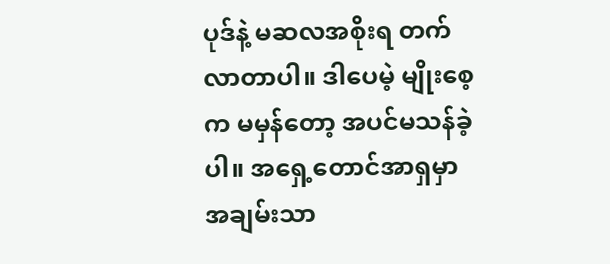ပုဒ်နဲ့ မဆလအစိုးရ တက်လာတာပါ။ ဒါပေမဲ့ မျိုးစေ့က မမှန်တော့ အပင်မသန်ခဲ့ပါ။ အရှေ့တောင်အာရှမှာ အချမ်းသာ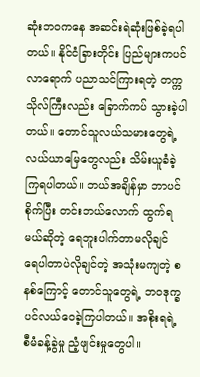ဆုံးဘဝကနေ အဆင်းရဲဆုံးဖြစ်ခဲ့ရပါတယ်။ နိုင်ငံခြားတိုင်း ပြည်များကပင် လာရောက် ပညာသင်ကြားရတဲ့ တက္ကသိုလ်ကြီးလည်း ခြောက်ကပ် သွားခဲ့ပါတယ်။ တောင်သူလယ်သမားတွေရဲ့ လယ်ယာမြေတွေလည်း သိမ်းယူခံခဲ့ကြရပါတယ်။ ဘယ်အချိန်မှာ ဘာပင်စိုက်ပြီး တင်းဘယ်လောက် ထွက်ရမယ်ဆိုတဲ့ ရေဘူးပါက်တာမလိုချင် ရေပါတာပဲလိုချင်တဲ့ အသုံးမကျတဲ့ စနစ်ကြောင့် တောင်သူတွေရဲ့ ဘဝဒုက္ခ ပင်လယ်ဝေခဲ့ကြပါတယ်။ အစိုးရရဲ့ စီမံခန့်ခွဲမှု ညံ့ဖျင်းမှုတွေပါ။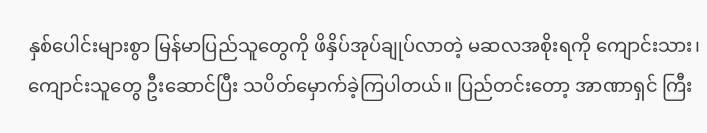နှစ်ပေါင်းများစွာ မြန်မာပြည်သူတွေကို ဖိနှိပ်အုပ်ချုပ်လာတဲ့ မဆလအစိုးရကို ကျောင်းသား၊ ကျောင်းသူတွေ ဦးဆောင်ပြီး သပိတ်မှောက်ခဲ့ကြပါတယ်။ ပြည်တင်းတော့ အာဏာရှင် ကြီး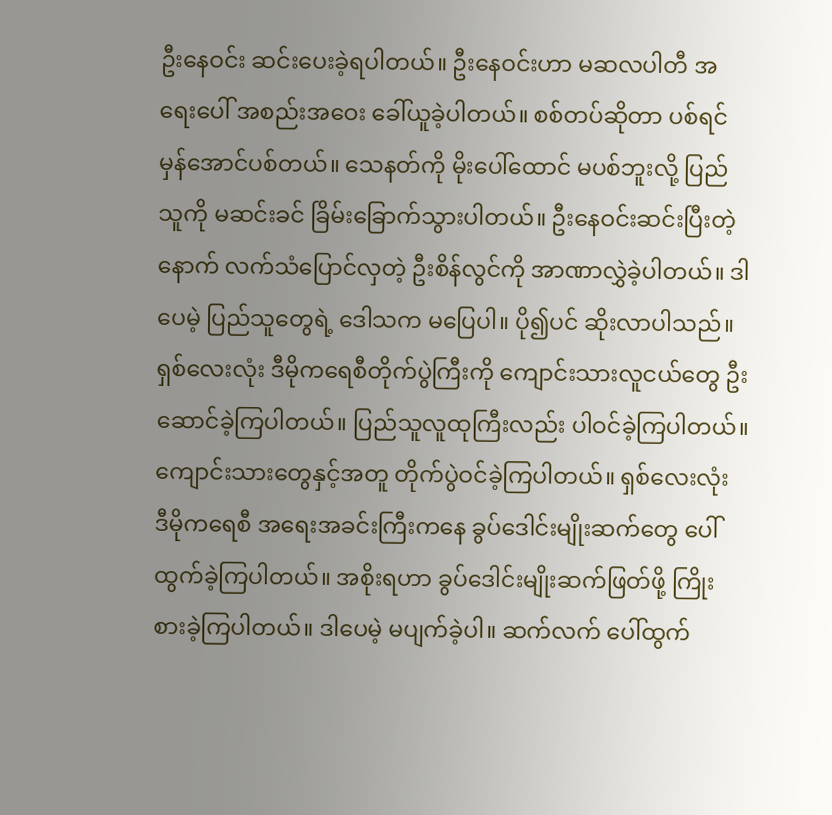ဦးနေဝင်း ဆင်းပေးခဲ့ရပါတယ်။ ဦးနေဝင်းဟာ မဆလပါတီ အရေးပေါ် အစည်းအဝေး ခေါ်ယူခဲ့ပါတယ်။ စစ်တပ်ဆိုတာ ပစ်ရင် မှန်အောင်ပစ်တယ်။ သေနတ်ကို မိုးပေါ်ထောင် မပစ်ဘူးလို့ ပြည်သူကို မဆင်းခင် ခြိမ်းခြောက်သွားပါတယ်။ ဦးနေဝင်းဆင်းပြီးတဲ့နောက် လက်သံပြောင်လှတဲ့ ဦးစိန်လွင်ကို အာဏာလွှဲခဲ့ပါတယ်။ ဒါပေမဲ့ ပြည်သူတွေရဲ့ ဒေါသက မပြေပါ။ ပို၍ပင် ဆိုးလာပါသည်။ ရှစ်လေးလုံး ဒီမိုကရေစီတိုက်ပွဲကြီးကို ကျောင်းသားလူငယ်တွေ ဦးဆောင်ခဲ့ကြပါတယ်။ ပြည်သူလူထုကြီးလည်း ပါဝင်ခဲ့ကြပါတယ်။ ကျောင်းသားတွေနှင့်အတူ တိုက်ပွဲဝင်ခဲ့ကြပါတယ်။ ရှစ်လေးလုံး ဒီမိုကရေစီ အရေးအခင်းကြီးကနေ ခွပ်ဒေါင်းမျိုးဆက်တွေ ပေါ်ထွက်ခဲ့ကြပါတယ်။ အစိုးရဟာ ခွပ်ဒေါင်းမျိုးဆက်ဖြတ်ဖို့ ကြိုးစားခဲ့ကြပါတယ်။ ဒါပေမဲ့ မပျက်ခဲ့ပါ။ ဆက်လက် ပေါ်ထွက်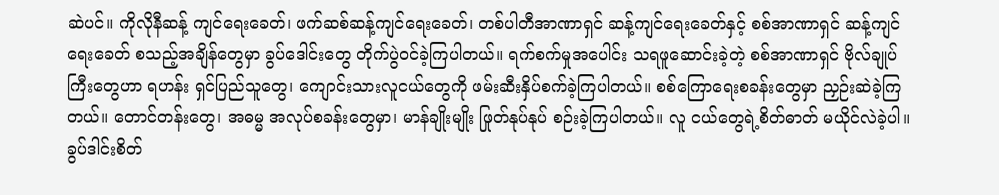ဆဲပင်။ ကိုလိုနီဆန့် ကျင်ရေးခေတ်၊ ဖက်ဆစ်ဆန့်ကျင်ရေးခေတ်၊ တစ်ပါတီအာဏာရှင် ဆန့်ကျင်ရေးခေတ်နှင့် စစ်အာဏာရှင် ဆန့်ကျင်ရေးခေတ် စသည့်အချိန်တွေမှာ ခွပ်ဒေါင်းတွေ တိုက်ပွဲဝင်ခဲ့ကြပါတယ်။ ရက်စက်မှုအပေါင်း သရဖူဆောင်းခဲ့တဲ့ စစ်အာဏာရှင် ဗိုလ်ချုပ်ကြီးတွေဟာ ရဟန်း ရှင်ပြည်သူတွေ၊ ကျောင်းသားလူငယ်တွေကို ဖမ်းဆီးနှိပ်စက်ခဲ့ကြပါတယ်။ စစ်ကြောရေးစခန်းတွေမှာ ညှဉ်းဆဲခဲ့ကြတယ်။ တောင်တန်းတွေ၊ အဓမ္မ အလုပ်စခန်းတွေမှာ၊ မာန်ချိုးမျိုး ဖြုတ်နုပ်နုပ် စဉ်းခဲ့ကြပါတယ်။ လူ ငယ်တွေရဲ့စိတ်ဓာတ် မယိုင်လဲခဲ့ပါ။ ခွပ်ဒါင်းစိတ်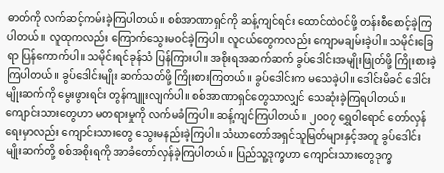ဓာတ်ကို လက်ဆင့်ကမ်းခဲ့ကြပါတယ်။ စစ်အာဏာရှင်ကို ဆန့်ကျင်ရင်း ထောင်ထဲဝင်ဖို့ တန်းစီစောင့်ခဲ့ကြပါတယ်။ လူထုကလည်း ကြောက်သွေးမဝင်ခဲ့ကြပါ။ လူငယ်တွေကလည်း ကျောမချမ်းခဲ့ပါ။ သမိုင်းခြေရာ ပြန်ကောက်ပါ။ သမိုင်းရင်ခုန်သံ ပြန်ကြားပါ။ အစိုးရအဆက်ဆက် ခွပ်ဒေါင်းအမျိုးဖြုတ်ဖို့ ကြိုးစားခဲ့ကြပါတယ်။ ခွပ်ဒေါင်းမျိုး ဆက်သတ်ဖို့ ကြိုးစားကြတယ်။ ခွပ်ဒေါင်းက မသေခဲ့ပါ။ ဒေါင်းမိခင် ဒေါင်းမျိုးဆက်ကို မွေးဖွားရင်း တွန်ကျူးလျက်ပါ။ စစ်အာဏာရှင်တွေသာလျှင် သေဆုံးခဲ့ကြရပါတယ်။ ကျောင်းသားတွေဟာ မတရားမှုကို လက်မခံကြပါ။ ဆန့်ကျင်ကြပါတယ်။ ၂၀၀၇ ရွှေဝါရောင် တော်လှန်ရေးမှာလည်း ကျောင်းသားတွေ သွေးမနည်းခဲ့ကြပါ။ သံဃာတော်အရှင်သူမြတ်များနှင့်အတူ ခွပ်ဒေါင်းမျိုးဆက်တို့ စစ်အစိုးရကို အာခံတော်လှန်ခဲ့ကြပါတယ်။ ပြည်သူ့ဒုက္ခဟာ ကျောင်းသားတွေဒုက္ခ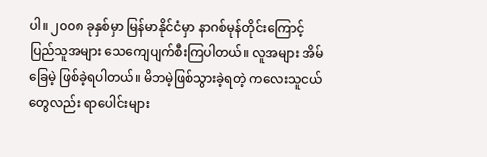ပါ။ ၂၀၀၈ ခုနှစ်မှာ မြန်မာနိုင်ငံမှာ နာဂစ်မုန်တိုင်းကြောင့် ပြည်သူအများ သေကျေပျက်စီးကြပါတယ်။ လူအများ အိမ်ခြေမဲ့ ဖြစ်ခဲ့ရပါတယ်။ မိဘမဲ့ဖြစ်သွားခဲ့ရတဲ့ ကလေးသူငယ်တွေလည်း ရာပေါင်းများ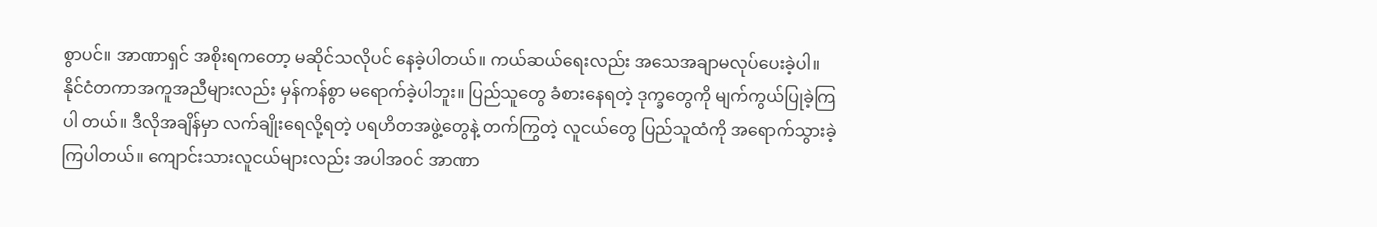စွာပင်။ အာဏာရှင် အစိုးရကတော့ မဆိုင်သလိုပင် နေခဲ့ပါတယ်။ ကယ်ဆယ်ရေးလည်း အသေအချာမလုပ်ပေးခဲ့ပါ။ နိုင်ငံတကာအကူအညီများလည်း မှန်ကန်စွာ မရောက်ခဲ့ပါဘူး။ ပြည်သူတွေ ခံစားနေရတဲ့ ဒုက္ခတွေကို မျက်ကွယ်ပြုခဲ့ကြပါ တယ်။ ဒီလိုအချိန်မှာ လက်ချိုးရေလို့ရတဲ့ ပရဟိတအဖွဲ့တွေနဲ့ တက်ကြွတဲ့ လူငယ်တွေ ပြည်သူထံကို အရောက်သွားခဲ့ကြပါတယ်။ ကျောင်းသားလူငယ်များလည်း အပါအဝင် အာဏာ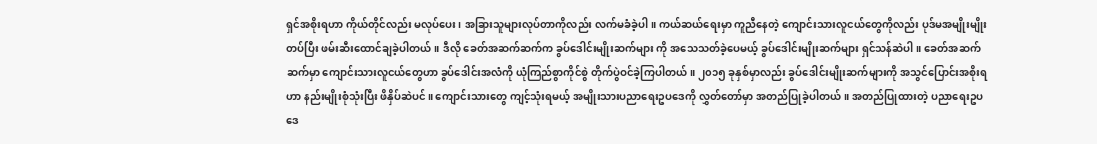ရှင်အစိုးရဟာ ကိုယ်တိုင်လည်း မလုပ်ပေး၊ အခြားသူများလုပ်တာကိုလည်း လက်မခံခဲ့ပါ။ ကယ်ဆယ်ရေးမှာ ကူညီနေတဲ့ ကျောင်းသားလူငယ်တွေကိုလည်း ပုဒ်မအမျိုးမျိုးတပ်ပြီး ဖမ်းဆီးထောင်ချခဲ့ပါတယ်။ ဒီလို ခေတ်အဆက်ဆက်က ခွပ်ဒေါင်းမျိုးဆက်များ ကို အသေသတ်ခဲ့ပေမယ့် ခွပ်ဒေါင်းမျိုးဆက်များ ရှင်သန်ဆဲပါ။ ခေတ်အဆက်ဆက်မှာ ကျောင်းသားလူငယ်တွေဟာ ခွပ်ဒေါင်းအလံကို ယုံကြည်စွာကိုင်စွဲ တိုက်ပွဲဝင်ခဲ့ကြပါတယ်။ ၂၀၁၅ ခုနှစ်မှာလည်း ခွပ်ဒေါင်းမျိုးဆက်များကို အသွင်ပြောင်းအစိုးရဟာ နည်းမျိုးစုံသုံးပြီး ဖိနှိပ်ဆဲပင်။ ကျောင်းသားတွေ ကျင့်သုံးရမယ့် အမျိုးသားပညာရေးဥပဒေကို လွှတ်တော်မှာ အတည်ပြုခဲ့ပါတယ်။ အတည်ပြုထားတဲ့ ပညာရေးဥပဒေ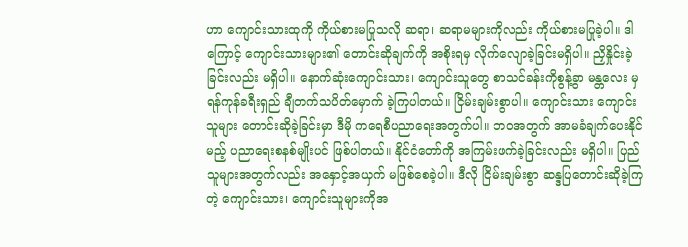ဟာ ကျောင်းသားထုကို ကိုယ်စားမပြုသလို ဆရာ၊ ဆရာမများကိုလည်း ကိုယ်စားမပြုခဲ့ပါ။ ဒါကြောင့် ကျောင်းသားများ၏ တောင်းဆိုချက်ကို အစိုးရမှ လိုက်လျောခဲ့ခြင်းမရှိပါ။ ညှိနှိုင်းခဲ့ခြင်းလည်း မရှိပါ။ နောက်ဆုံးကျောင်းသား၊ ကျောင်းသူတွေ စာသင်ခန်းကိုစွန့်ခွာ မန္တလေး မှ ရန်ကုန်ခရီးရှည် ချီတက်သပိတ်မှောက် ခဲ့ကြပါတယ်။ ငြိမ်းချမ်းစွာပါ။ ကျောင်းသား ကျောင်းသူများ တောင်းဆိုခဲ့ခြင်းမှာ ဒီမို ကရေစီပညာရေးအတွက်ပါ။ ဘဝအတွက် အာမခံချက်ပေးနိုင်မည့် ပညာရေးစနစ်မျိုးပင် ဖြစ်ပါတယ်။ နိုင်ငံတော်ကို အကြမ်းဖက်ခဲ့ခြင်းလည်း မရှိပါ။ ပြည်သူများအတွက်လည်း အနှောင့်အယှက် မဖြစ်စေခဲ့ပါ။ ဒီလို ငြိမ်းချမ်းစွာ ဆန္ဒပြတောင်းဆိုခဲ့ကြတဲ့ ကျောင်းသား၊ ကျောင်းသူများကိုအ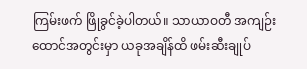ကြမ်းဖက် ဖြိုခွင်ခဲ့ပါတယ်။ သာယာဝတီ အကျဉ်းထောင်အတွင်းမှာ ယခုအချိန်ထိ ဖမ်းဆီးချုပ်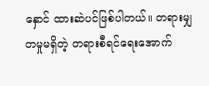နှောင် ထားဆဲပင်ဖြစ်ပါတယ်။ တရားမျှတမှုမရှိတဲ့ တရားစီရင်ရေးအောက်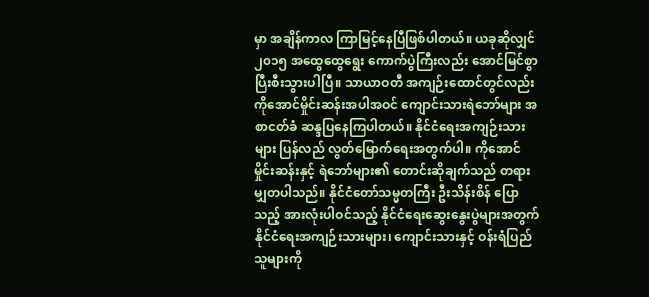မှာ အချိန်ကာလ ကြာမြင့်နေပြီဖြစ်ပါတယ်။ ယခုဆိုလျှင် ၂၀၁၅ အထွေထွေရွေး ကောက်ပွဲကြီးလည်း အောင်မြင်စွာ ပြီးစီးသွားပါပြီ။ သာယာဝတီ အကျဉ်းထောင်တွင်လည်း ကိုအောင်မှိုင်းဆန်းအပါအဝင် ကျောင်းသားရဲဘော်များ အစာငတ်ခံ ဆန္ဒပြနေကြပါတယ်။ နိုင်ငံရေးအကျဉ်းသားများ ပြန်လည် လွတ်မြောက်ရေးအတွက်ပါ။ ကိုအောင်မှိုင်းဆန်းနှင့် ရဲဘော်များ၏ တောင်းဆိုချက်သည် တရားမျှတပါသည်။ နိုင်ငံတော်သမ္မတကြီး ဦးသိန်းစိန် ပြောသည့် အားလုံးပါဝင်သည့် နိုင်ငံရေးဆွေးနွေးပွဲများအတွက် နိုင်ငံရေးအကျဉ်းသားများ၊ ကျောင်းသားနှင့် ဝန်းရံပြည်သူများကို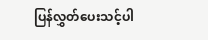ပြန်လွှတ်ပေးသင့်ပါ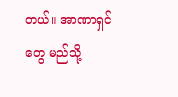တယ်။ အာဏာရှင်တွေ မည်သို့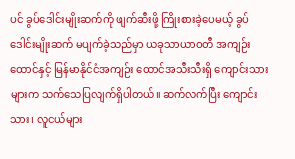ပင် ခွပ်ဒေါင်းမျိုးဆက်ကို ဖျက်ဆီးဖို့ ကြိုးစားခဲ့ပေမယ့် ခွပ်ဒေါင်းမျိုးဆက် မပျက်ခဲ့သည်မှာ ယခုသာယာဝတီ အကျဉ်းထောင်နှင့် မြန်မာနိုင်ငံအကျဉ်း ထောင်အသီးသီးရှိ ကျောင်းသားများက သက်သေပြလျက်ရှိပါတယ်။ ဆက်လက်ပြီး ကျောင်းသား၊ လူငယ်များ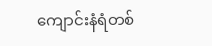ကျောင်းနံရံတစ်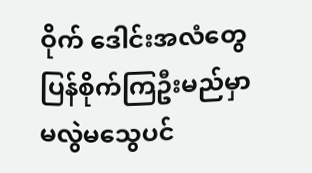ဝိုက် ဒေါင်းအလံတွေ ပြန်စိုက်ကြဦးမည်မှာ မလွဲမသွေပင်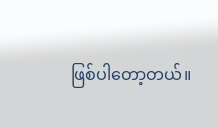ဖြစ်ပါတော့တယ်။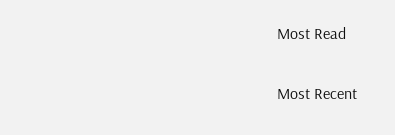Most Read

Most Recent